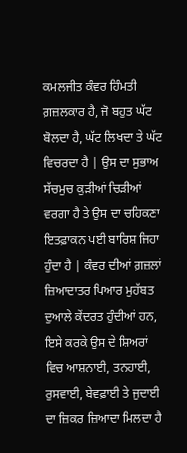ਕਮਲਜੀਤ ਕੰਵਰ ਹਿੰਮਤੀ ਗ਼ਜ਼ਲਕਾਰ ਹੈ, ਜੋ ਬਹੁਤ ਘੱਟ ਬੋਲਦਾ ਹੈ, ਘੱਟ ਲਿਖਦਾ ਤੇ ਘੱਟ ਵਿਚਰਦਾ ਹੈ | ਉਸ ਦਾ ਸੁਭਾਅ ਸੱਚਮੁਚ ਕੁੜੀਆਂ ਚਿੜੀਆਂ ਵਰਗਾ ਹੈ ਤੇ ਉਸ ਦਾ ਚਹਿਕਣਾ ਇਤਫ਼ਾਕਨ ਪਈ ਬਾਰਿਸ਼ ਜਿਹਾ ਹੁੰਦਾ ਹੈ | ਕੰਵਰ ਦੀਆਂ ਗ਼ਜ਼ਲਾਂ ਜ਼ਿਆਦਾਤਰ ਪਿਆਰ ਮੁਹੱਬਤ ਦੁਆਲੇ ਕੇਂਦਰਤ ਹੁੰਦੀਆਂ ਹਨ, ਇਸੇ ਕਰਕੇ ਉਸ ਦੇ ਸ਼ਿਅਰਾਂ ਵਿਚ ਆਸ਼ਨਾਈ, ਤਨਹਾਈ, ਰੁਸਵਾਈ, ਬੇਵਫ਼ਾਈ ਤੇ ਜੁਦਾਈ ਦਾ ਜ਼ਿਕਰ ਜ਼ਿਆਦਾ ਮਿਲਦਾ ਹੈ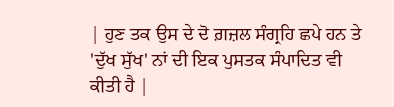| ਹੁਣ ਤਕ ਉਸ ਦੇ ਦੋ ਗ਼ਜ਼ਲ ਸੰਗ੍ਰਹਿ ਛਪੇ ਹਨ ਤੇ 'ਦੁੱਖ ਸੁੱਖ' ਨਾਂ ਦੀ ਇਕ ਪੁਸਤਕ ਸੰਪਾਦਿਤ ਵੀ ਕੀਤੀ ਹੈ |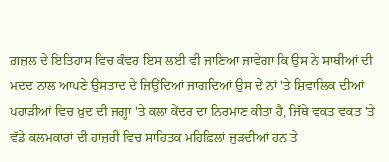ਗ਼ਜ਼ਲ ਦੇ ਇਤਿਹਾਸ ਵਿਚ ਕੰਵਰ ਇਸ ਲਈ ਵੀ ਜਾਣਿਆ ਜਾਵੇਗਾ ਕਿ ਉਸ ਨੇ ਸਾਥੀਆਂ ਦੀ ਮਦਦ ਨਾਲ ਆਪਣੇ ਉਸਤਾਦ ਦੇ ਜਿਉਂਦਿਆਂ ਜਾਗਦਿਆਂ ਉਸ ਦੇ ਨਾਂ 'ਤੇ ਸ਼ਿਵਾਲਿਕ ਦੀਆਂ ਪਹਾੜੀਆਂ ਵਿਚ ਖ਼ੁਦ ਦੀ ਜਗ੍ਹਾ 'ਤੇ ਕਲਾ ਕੇਂਦਰ ਦਾ ਨਿਰਮਾਣ ਕੀਤਾ ਹੈ, ਜਿੱਥੇ ਵਕਤ ਵਕਤ 'ਤੇ ਵੱਡੇ ਕਲਮਕਾਰਾਂ ਦੀ ਹਾਜ਼ਰੀ ਵਿਚ ਸਾਹਿਤਕ ਮਹਿਫ਼ਿਲਾਂ ਜੁੜਦੀਆਂ ਹਨ ਤੇ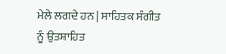ਮੇਲੇ ਲਗਦੇ ਹਨ | ਸਾਹਿਤਕ ਸੰਗੀਤ ਨੂੰ ਉਤਸ਼ਾਹਿਤ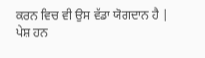ਕਰਨ ਵਿਚ ਵੀ ਉਸ ਵੱਡਾ ਯੋਗਦਾਨ ਹੈ |
ਪੇਸ਼ ਹਨ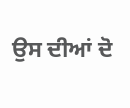ਉਸ ਦੀਆਂ ਦੋ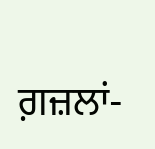ਗ਼ਜ਼ਲਾਂ-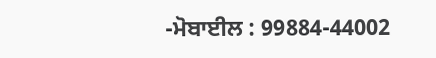-ਮੋਬਾਈਲ : 99884-44002